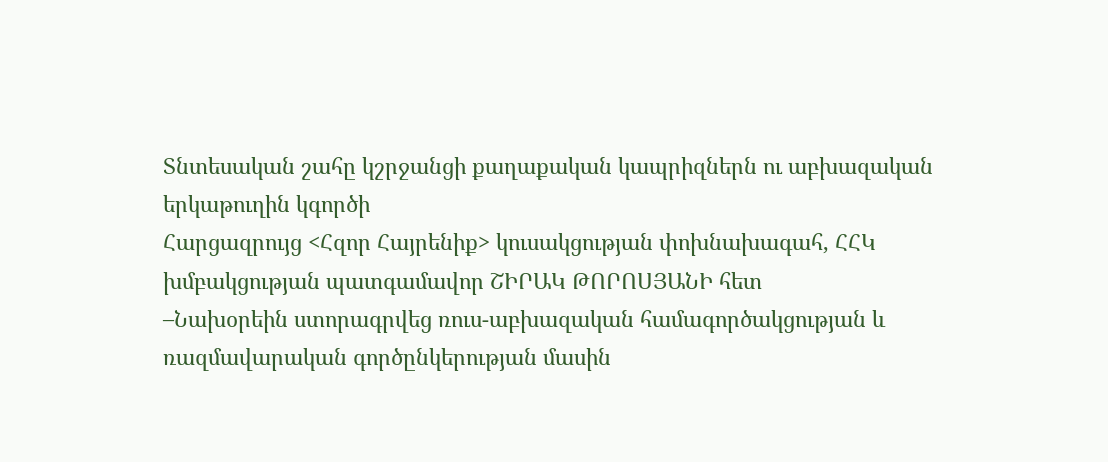Տնտեսական շահը կշրջանցի քաղաքական կապրիզներն ու աբխազական երկաթուղին կգործի
Հարցազրույց <Հզոր Հայրենիք> կուսակցության փոխնախագահ, ՀՀԿ խմբակցության պատգամավոր ՇԻՐԱԿ ԹՈՐՈՍՅԱՆԻ հետ
–Նախօրեին ստորագրվեց ռուս-աբխազական համագործակցության և ռազմավարական գործընկերության մասին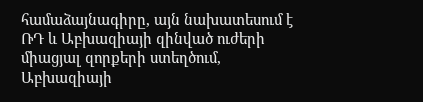համաձայնագիրը, այն նախատեսում է ՌԴ և Աբխազիայի զինված ուժերի միացյալ զորքերի ստեղծում, Աբխազիայի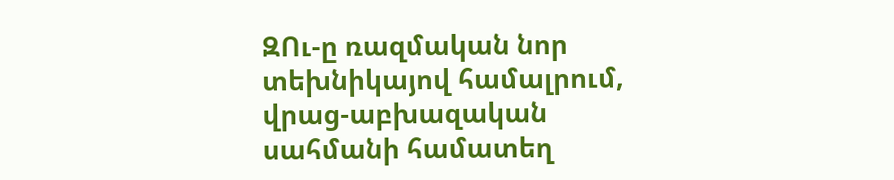ԶՈւ-ը ռազմական նոր տեխնիկայով համալրում, վրաց-աբխազական սահմանի համատեղ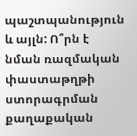պաշտպանություն և այլն: Ո՞րն է նման ռազմական փաստաթղթի ստորագրման քաղաքական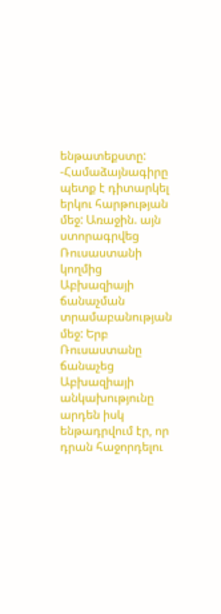ենթատեքստը:
-Համաձայնագիրը պետք է դիտարկել երկու հարթության մեջ: Առաջին. այն ստորագրվեց Ռուսաստանի կողմից Աբխազիայի ճանաչման տրամաբանության մեջ: Երբ Ռուսաստանը ճանաչեց Աբխազիայի անկախությունը արդեն իսկ ենթադրվում էր, որ դրան հաջորդելու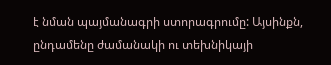է նման պայմանագրի ստորագրումը: Այսինքն, ընդամենը ժամանակի ու տեխնիկայի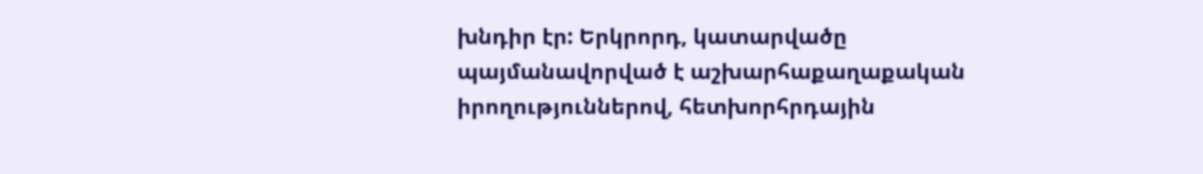խնդիր էր: Երկրորդ, կատարվածը պայմանավորված է աշխարհաքաղաքական իրողություններով, հետխորհրդային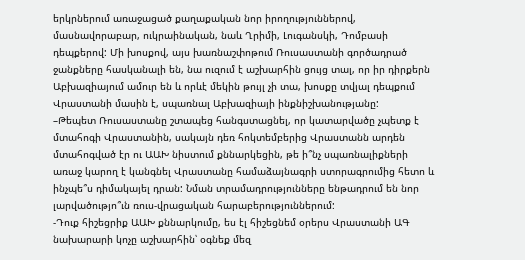երկրներում առաջացած քաղաքական նոր իրողություններով, մասնավորաբար, ուկրաինական, նաև Ղրիմի, Լուգանսկի, Դոմբասի դեպքերով: Մի խոսքով, այս խառնաշփոթում Ռուսաստանի գործադրած ջանքները հասկանալի են, նա ուզում է աշխարհին ցույց տալ, որ իր դիրքերն Աբխազիայում ամուր են և որևէ մեկին թույլ չի տա, խոսքը տվյալ դեպքում Վրաստանի մասին է, սպառնալ Աբխազիայի ինքնիշխանությանը:
–Թեպետ Ռուսաստանը շտապեց հանգստացնել, որ կատարվածը չպետք է մտահոգի Վրաստանին, սակայն դեռ հոկտեմբերից Վրաստանն արդեն մտահոգված էր ու ԱԱԽ նիստում քննարկեցին, թե ի՞նչ սպառնալիքների առաջ կարող է կանգնել Վրաստանը համաձայնագրի ստորագրումից հետո և ինչպե՞ս դիմակայել դրան: Նման տրամադրությունները ենթադրում են նոր լարվածությո՞ւն ռուս-վրացական հարաբերություններում:
-Դուք հիշեցրիք ԱԱԽ քննարկումը, ես էլ հիշեցնեմ օրերս Վրաստանի ԱԳ նախարարի կոչը աշխարհին՝ օգնեք մեզ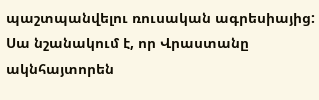պաշտպանվելու ռուսական ագրեսիայից: Սա նշանակում է, որ Վրաստանը ակնհայտորեն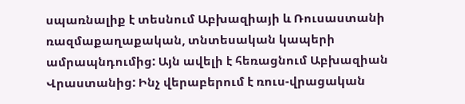սպառնալիք է տեսնում Աբխազիայի և Ռուսաստանի ռազմաքաղաքական, տնտեսական կապերի ամրապնդումից: Այն ավելի է հեռացնում Աբխազիան Վրաստանից: Ինչ վերաբերում է ռուս-վրացական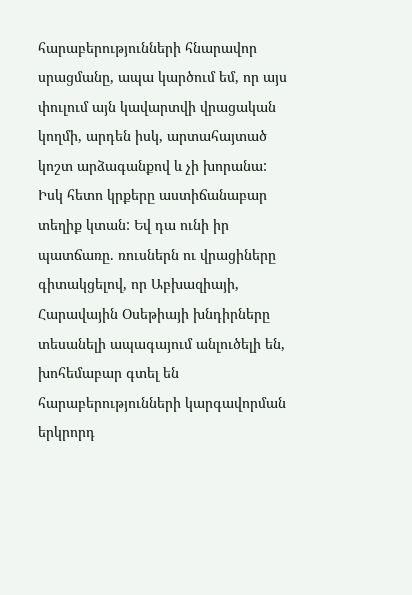հարաբերությունների հնարավոր սրացմանը, ապա կարծում եմ, որ այս փուլում այն կավարտվի վրացական կողմի, արդեն իսկ, արտահայտած կոշտ արձագանքով և չի խորանա: Իսկ հետո կրքերը աստիճանաբար տեղիք կտան: Եվ դա ունի իր պատճառը. ռուսներն ու վրացիները գիտակցելով, որ Աբխազիայի, Հարավային Օսեթիայի խնդիրները տեսանելի ապագայում անլուծելի են, խոհեմաբար գտել են հարաբերությունների կարգավորման երկրորդ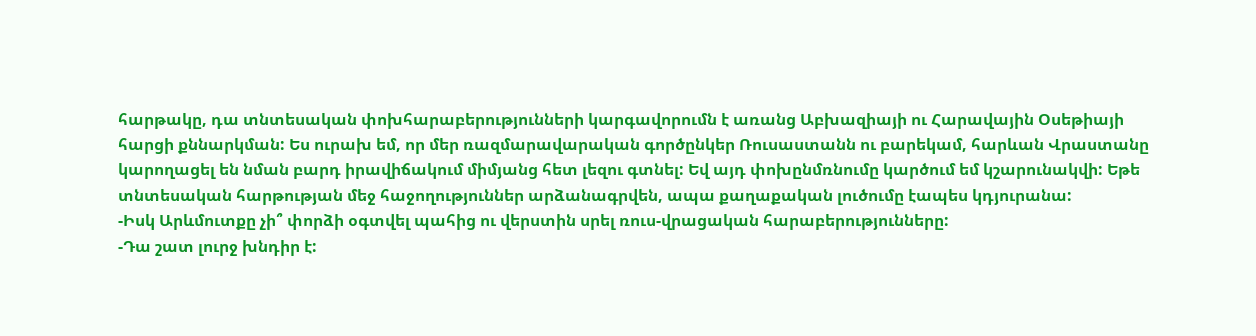հարթակը, դա տնտեսական փոխհարաբերությունների կարգավորումն է առանց Աբխազիայի ու Հարավային Օսեթիայի հարցի քննարկման: Ես ուրախ եմ, որ մեր ռազմարավարական գործընկեր Ռուսաստանն ու բարեկամ, հարևան Վրաստանը կարողացել են նման բարդ իրավիճակում միմյանց հետ լեզու գտնել: Եվ այդ փոխընմռնումը կարծում եմ կշարունակվի: Եթե տնտեսական հարթության մեջ հաջողություններ արձանագրվեն, ապա քաղաքական լուծումը էապես կդյուրանա:
-Իսկ Արևմուտքը չի՞ փորձի օգտվել պահից ու վերստին սրել ռուս-վրացական հարաբերությունները:
-Դա շատ լուրջ խնդիր է: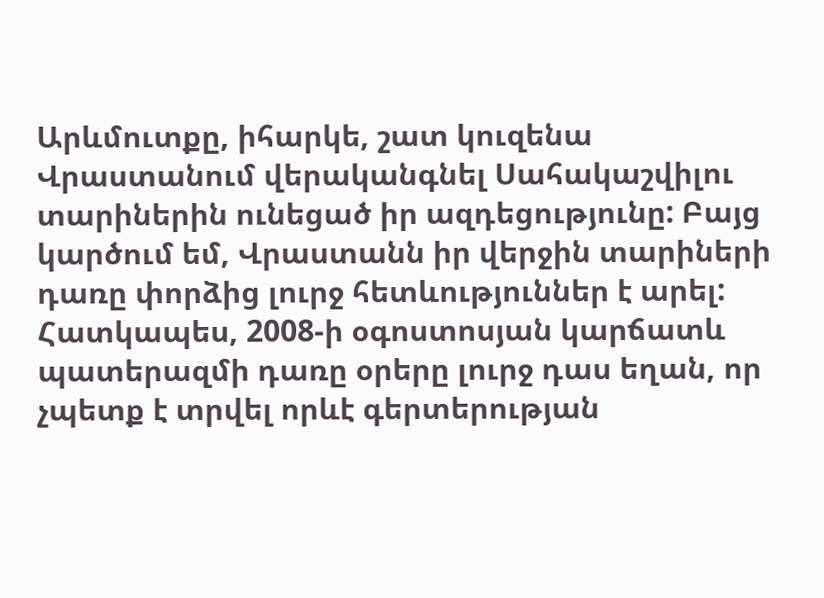Արևմուտքը, իհարկե, շատ կուզենա Վրաստանում վերականգնել Սահակաշվիլու տարիներին ունեցած իր ազդեցությունը: Բայց կարծում եմ, Վրաստանն իր վերջին տարիների դառը փորձից լուրջ հետևություններ է արել: Հատկապես, 2008-ի օգոստոսյան կարճատև պատերազմի դառը օրերը լուրջ դաս եղան, որ չպետք է տրվել որևէ գերտերության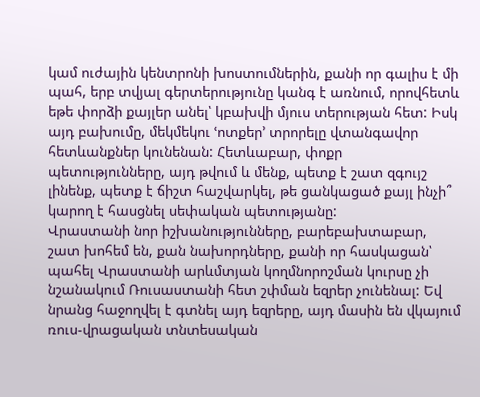կամ ուժային կենտրոնի խոստումներին, քանի որ գալիս է մի պահ, երբ տվյալ գերտերությունը կանգ է առնում, որովհետև եթե փորձի քայլեր անել՝ կբախվի մյուս տերության հետ: Իսկ այդ բախումը, մեկմեկու ՙոտքեր՚ տրորելը վտանգավոր հետևանքներ կունենան: Հետևաբար, փոքր պետությունները, այդ թվում և մենք, պետք է շատ զգույշ լինենք, պետք է ճիշտ հաշվարկել, թե ցանկացած քայլ ինչի՞ կարող է հասցնել սեփական պետությանը:
Վրաստանի նոր իշխանությունները, բարեբախտաբար, շատ խոհեմ են, քան նախորդները, քանի որ հասկացան՝ պահել Վրաստանի արևմտյան կողմնորոշման կուրսը չի նշանակում Ռուսաստանի հետ շփման եզրեր չունենալ: Եվ նրանց հաջողվել է գտնել այդ եզրերը, այդ մասին են վկայում ռուս-վրացական տնտեսական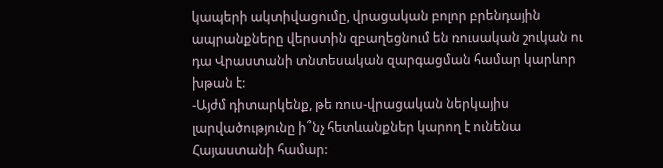կապերի ակտիվացումը, վրացական բոլոր բրենդային ապրանքները վերստին զբաղեցնում են ռուսական շուկան ու դա Վրաստանի տնտեսական զարգացման համար կարևոր խթան է:
-Այժմ դիտարկենք, թե ռուս-վրացական ներկայիս լարվածությունը ի՞նչ հետևանքներ կարող է ունենա Հայաստանի համար: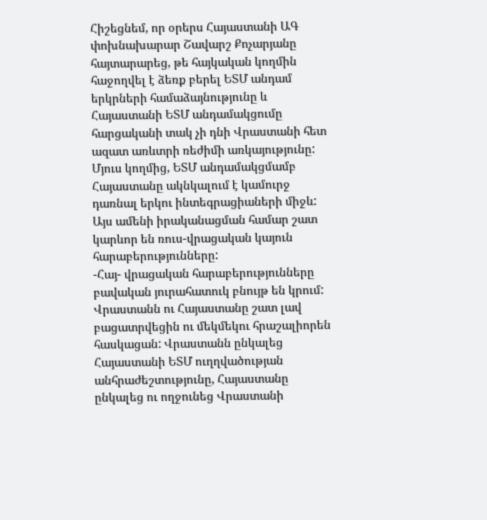Հիշեցնեմ, որ օրերս Հայաստանի ԱԳ փոխնախարար Շավարշ Քոչարյանը հայտարարեց, թե հայկական կողմին հաջողվել է ձեռք բերել ԵՏՄ անդամ երկրների համաձայնությունը և Հայաստանի ԵՏՄ անդամակցումը հարցականի տակ չի դնի Վրաստանի հետ ազատ առևտրի ռեժիմի առկայությունը: Մյուս կողմից, ԵՏՄ անդամակցմամբ Հայաստանը ակնկալում է կամուրջ դառնալ երկու ինտեգրացիաների միջև: Այս ամենի իրականացման համար շատ կարևոր են ռուս-վրացական կայուն հարաբերությունները:
-Հայ- վրացական հարաբերությունները բավական յուրահատուկ բնույթ են կրում: Վրաստանն ու Հայաստանը շատ լավ բացատրվեցին ու մեկմեկու հրաշալիորեն հասկացան: Վրաստանն ընկալեց Հայաստանի ԵՏՄ ուղղվածության անհրաժեշտությունը, Հայաստանը ընկալեց ու ողջունեց Վրաստանի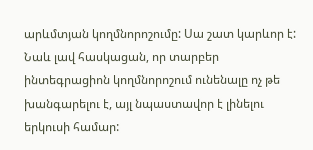արևմտյան կողմնորոշումը: Սա շատ կարևոր է: Նաև լավ հասկացան, որ տարբեր ինտեգրացիոն կողմնորոշում ունենալը ոչ թե խանգարելու է, այլ նպաստավոր է լինելու երկուսի համար: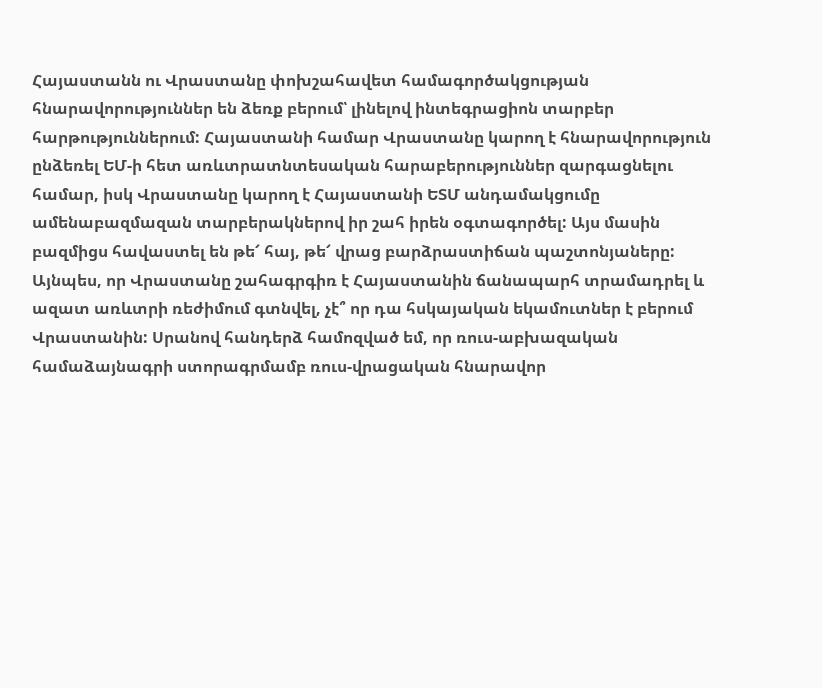Հայաստանն ու Վրաստանը փոխշահավետ համագործակցության հնարավորություններ են ձեռք բերում՝ լինելով ինտեգրացիոն տարբեր հարթություններում: Հայաստանի համար Վրաստանը կարող է հնարավորություն ընձեռել ԵՄ-ի հետ առևտրատնտեսական հարաբերություններ զարգացնելու համար, իսկ Վրաստանը կարող է Հայաստանի ԵՏՄ անդամակցումը ամենաբազմազան տարբերակներով իր շահ իրեն օգտագործել: Այս մասին բազմիցս հավաստել են թե՜ հայ, թե՜ վրաց բարձրաստիճան պաշտոնյաները: Այնպես, որ Վրաստանը շահագրգիռ է Հայաստանին ճանապարհ տրամադրել և ազատ առևտրի ռեժիմում գտնվել, չէ՞ որ դա հսկայական եկամուտներ է բերում Վրաստանին: Սրանով հանդերձ համոզված եմ, որ ռուս-աբխազական համաձայնագրի ստորագրմամբ ռուս-վրացական հնարավոր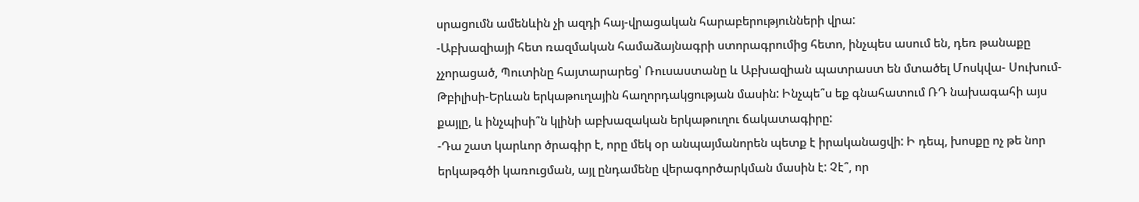սրացումն ամենևին չի ազդի հայ-վրացական հարաբերությունների վրա:
-Աբխազիայի հետ ռազմական համաձայնագրի ստորագրումից հետո, ինչպես ասում են, դեռ թանաքը չչորացած, Պուտինը հայտարարեց՝ Ռուսաստանը և Աբխազիան պատրաստ են մտածել Մոսկվա- Սուխում- Թբիլիսի-Երևան երկաթուղային հաղորդակցության մասին: Ինչպե՞ս եք գնահատում ՌԴ նախագահի այս քայլը, և ինչպիսի՞ն կլինի աբխազական երկաթուղու ճակատագիրը:
-Դա շատ կարևոր ծրագիր է, որը մեկ օր անպայմանորեն պետք է իրականացվի: Ի դեպ, խոսքը ոչ թե նոր երկաթգծի կառուցման, այլ ընդամենը վերագործարկման մասին է: Չէ՞, որ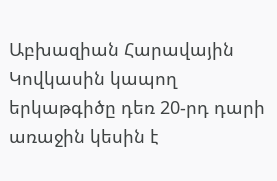Աբխազիան Հարավային Կովկասին կապող երկաթգիծը դեռ 20-րդ դարի առաջին կեսին է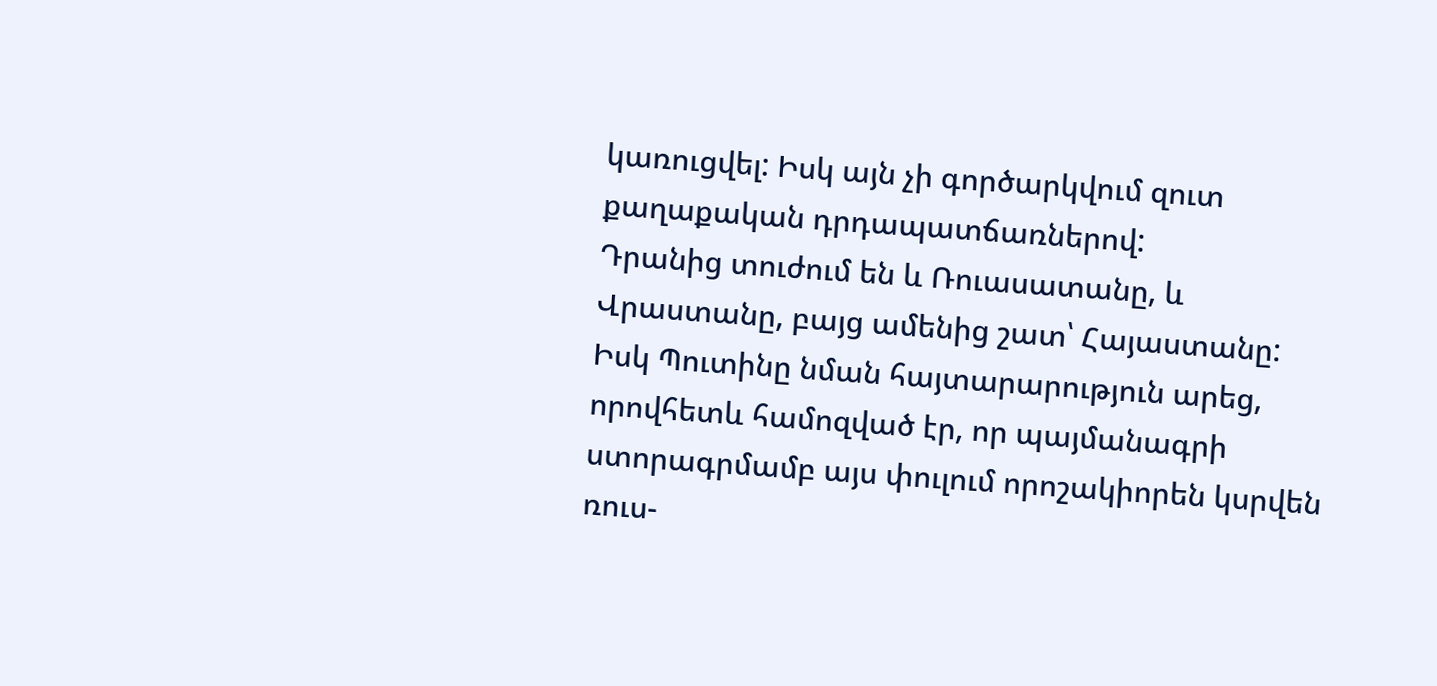կառուցվել: Իսկ այն չի գործարկվում զուտ քաղաքական դրդապատճառներով:
Դրանից տուժում են և Ռուասատանը, և Վրաստանը, բայց ամենից շատ՝ Հայաստանը: Իսկ Պուտինը նման հայտարարություն արեց, որովհետև համոզված էր, որ պայմանագրի ստորագրմամբ այս փուլում որոշակիորեն կսրվեն ռուս-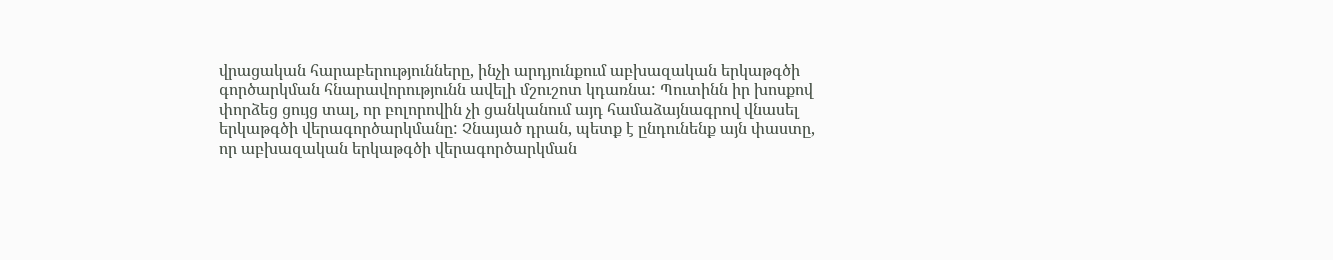վրացական հարաբերությունները, ինչի արդյունքում աբխազական երկաթգծի գործարկման հնարավորությունն ավելի մշուշոտ կդառնա: Պուտինն իր խոսքով փորձեց ցույց տալ, որ բոլորովին չի ցանկանում այդ համաձայնագրով վնասել երկաթգծի վերագործարկմանը: Չնայած դրան, պետք է ընդունենք այն փաստը, որ աբխազական երկաթգծի վերագործարկման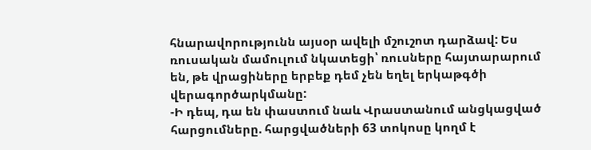հնարավորությունն այսօր ավելի մշուշոտ դարձավ: Ես ռուսական մամուլում նկատեցի՝ ռուսները հայտարարում են, թե վրացիները երբեք դեմ չեն եղել երկաթգծի վերագործարկմանը:
-Ի դեպ, դա են փաստում նաև Վրաստանում անցկացված հարցումները. հարցվածների 63 տոկոսը կողմ է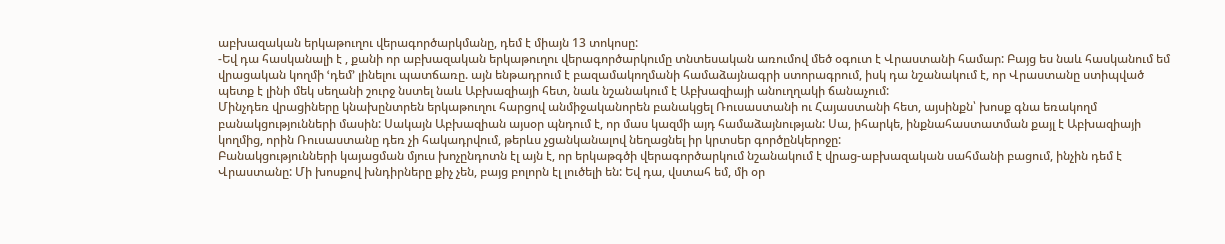աբխազական երկաթուղու վերագործարկմանը, դեմ է միայն 13 տոկոսը:
-Եվ դա հասկանալի է , քանի որ աբխազական երկաթուղու վերագործարկումը տնտեսական առումով մեծ օգուտ է Վրաստանի համար: Բայց ես նաև հասկանում եմ վրացական կողմի ՙդեմ՚ լինելու պատճառը. այն ենթադրում է բազամակողմանի համաձայնագրի ստորագրում, իսկ դա նշանակում է, որ Վրաստանը ստիպված պետք է լինի մեկ սեղանի շուրջ նստել նաև Աբխազիայի հետ, նաև նշանակում է Աբխազիայի անուղղակի ճանաչում:
Մինչդեռ վրացիները կնախընտրեն երկաթուղու հարցով անմիջականորեն բանակցել Ռուսաստանի ու Հայաստանի հետ, այսինքն՝ խոսք գնա եռակողմ բանակցությունների մասին: Սակայն Աբխազիան այսօր պնդում է, որ մաս կազմի այդ համաձայնության: Սա, իհարկե, ինքնահաստատման քայլ է Աբխազիայի կողմից, որին Ռուսաստանը դեռ չի հակադրվում, թերևս չցանկանալով նեղացնել իր կրտսեր գործընկերոջը:
Բանակցությունների կայացման մյուս խոչընդոտն էլ այն է, որ երկաթգծի վերագործարկում նշանակում է վրաց-աբխազական սահմանի բացում, ինչին դեմ է Վրաստանը: Մի խոսքով խնդիրները քիչ չեն, բայց բոլորն էլ լուծելի են: Եվ դա, վստահ եմ, մի օր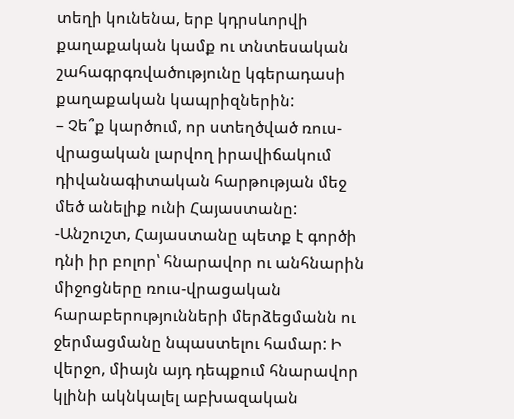տեղի կունենա, երբ կդրսևորվի քաղաքական կամք ու տնտեսական շահագրգռվածությունը կգերադասի քաղաքական կապրիզներին:
– Չե՞ք կարծում, որ ստեղծված ռուս-վրացական լարվող իրավիճակում դիվանագիտական հարթության մեջ մեծ անելիք ունի Հայաստանը:
-Անշուշտ, Հայաստանը պետք է գործի դնի իր բոլոր՝ հնարավոր ու անհնարին միջոցները ռուս-վրացական հարաբերությունների մերձեցմանն ու ջերմացմանը նպաստելու համար: Ի վերջո, միայն այդ դեպքում հնարավոր կլինի ակնկալել աբխազական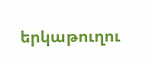երկաթուղու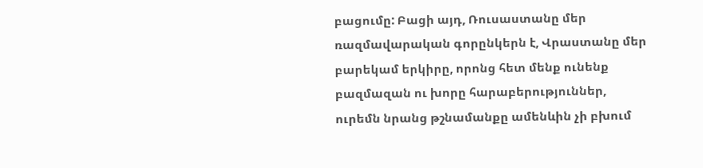բացումը: Բացի այդ, Ռուսաստանը մեր ռազմավարական գորընկերն է, Վրաստանը մեր բարեկամ երկիրը, որոնց հետ մենք ունենք բազմազան ու խորը հարաբերություններ, ուրեմն նրանց թշնամանքը ամենևին չի բխում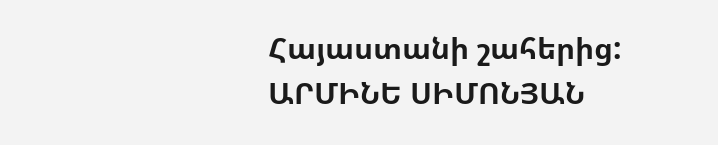Հայաստանի շահերից:
ԱՐՄԻՆԵ ՍԻՄՈՆՅԱՆ